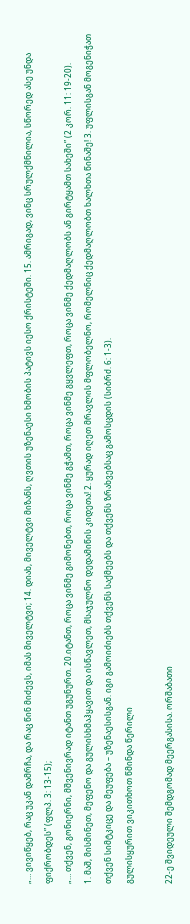„… ვივიწყებ, რაც უკან დამრჩა, და რაც წინ მიძევს, იმას მიველტვი; 14. დიახ, მიველტვი მიზანს, ღვთის უზენაესი ხმობის პატივს იესო ქრისტეში. 15. ამრიგად, ვინც სრულქმნილია, სწორედ ასე უნდა ფიქრობდეს” (ფლპ. 3: 13-15);
„… თქვენ, გონიერნი, მშვენივრად იტანთ უგუნურთ. 20.იტანთ, როცა ვინმე გიმონებთ, როცა ვინმე გჭამთ, როცა ვინმე გყვლეფთ, როცა ვინმე ქედმაღლობს ან გირტყამთ სახეში” (2 კორ. 11: 19-20).
1. მაშ, მისმინეთ, მეფენო და გულისხმაჰყავით და ისწავლეთ, მსაჯულნო დედამიწის კიდეთა! 2. ყურად იღეთ მრავლის მფლობელნო, რომელნიც ქედმაღლობთ ხალხთა წინაშე! 3. უფლისგან მოგენიჭათ თქვენ სიმტკიცე და მეუფება – უზენაესისგან. იგი გამოიძიებს თქვენს საქმეებს და თქვენს ზრახვებსაც გამოსცდის (სიბრძ. 6: 1-3).
გულისყურით ვიკითხოთ წმინდა წერილი

22-ე შვიდეული შემდგომად მეერგასისა. ორშაბათი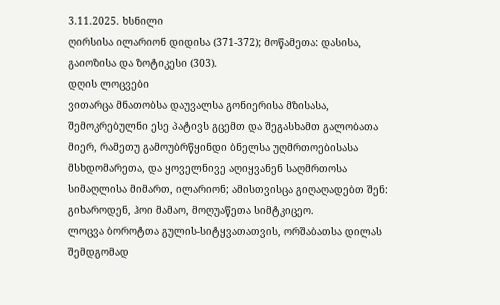3.11.2025. ხსნილი
ღირსისა ილარიონ დიდისა (371-372); მოწამეთა: დასისა, გაიოზისა და ზოტიკესი (303).
დღის ლოცვები
ვითარცა მნათობსა დაუვალსა გონიერისა მზისასა, შემოკრებულნი ესე პატივს გცემთ და შეგასხამთ გალობათა მიერ, რამეთუ გამოუბრწყინდი ბნელსა უღმრთოებისასა მსხდომარეთა, და ყოველნივე აღიყვანენ საღმრთოსა სიმაღლისა მიმართ, ილარიონ; ამისთვისცა გიღაღადებთ შენ: გიხაროდენ, ჰოი მამაო, მოღუაწეთა სიმტკიცეო.
ლოცვა ბოროტთა გულის-სიტყვათათვის, ორშაბათსა დილას შემდგომად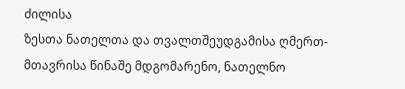ძილისა
ზესთა ნათელთა და თვალთშეუდგამისა ღმერთ-მთავრისა წინაშე მდგომარენო, ნათელნო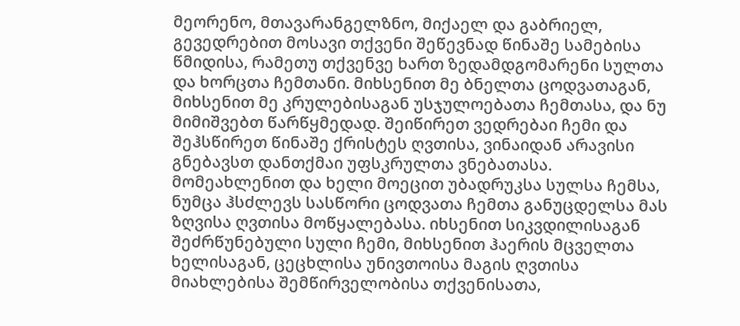მეორენო, მთავარანგელზნო, მიქაელ და გაბრიელ, გევედრებით მოსავი თქვენი შეწევნად წინაშე სამებისა წმიდისა, რამეთუ თქვენვე ხართ ზედამდგომარენი სულთა და ხორცთა ჩემთანი. მიხსენით მე ბნელთა ცოდვათაგან, მიხსენით მე კრულებისაგან უსჯულოებათა ჩემთასა, და ნუ მიმიშვებთ წარწყმედად. შეიწირეთ ვედრებაი ჩემი და შეჰსწირეთ წინაშე ქრისტეს ღვთისა, ვინაიდან არავისი გნებავსთ დანთქმაი უფსკრულთა ვნებათასა. მომეახლენით და ხელი მოეცით უბადრუკსა სულსა ჩემსა, ნუმცა ჰსძლევს სასწორი ცოდვათა ჩემთა განუცდელსა მას ზღვისა ღვთისა მოწყალებასა. იხსენით სიკვდილისაგან შეძრწუნებული სული ჩემი, მიხსენით ჰაერის მცველთა ხელისაგან, ცეცხლისა უნივთოისა მაგის ღვთისა მიახლებისა შემწირველობისა თქვენისათა,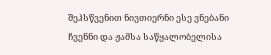შეჰსწვენით ნივთიერნი ესე ვნებანი ჩვენნი და ჟამსა საწყალობელისა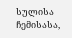სულისა ჩემისასა,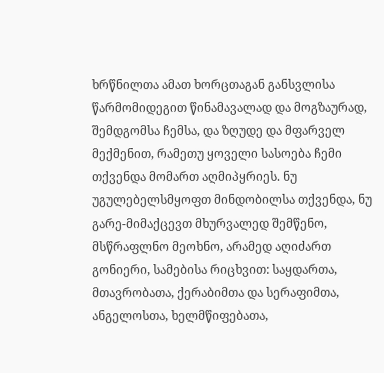ხრწნილთა ამათ ხორცთაგან განსვლისა წარმომიდეგით წინამავალად და მოგზაურად, შემდგომსა ჩემსა, და ზღუდე და მფარველ მექმენით, რამეთუ ყოველი სასოება ჩემი თქვენდა მომართ აღმიპყრიეს. ნუ უგულებელსმყოფთ მინდობილსა თქვენდა, ნუ გარე-მიმაქცევთ მხურვალედ შემწენო, მსწრაფლნო მეოხნო, არამედ აღიძართ გონიერი, სამებისა რიცხვით: საყდართა, მთავრობათა, ქერაბიმთა და სერაფიმთა, ანგელოსთა, ხელმწიფებათა,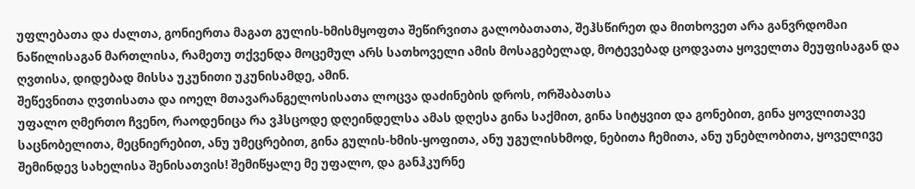უფლებათა და ძალთა, გონიერთა მაგათ გულის-ხმისმყოფთა შეწირვითა გალობათათა, შეჰსწირეთ და მითხოვეთ არა განვრდომაი ნაწილისაგან მართლისა, რამეთუ თქვენდა მოცემულ არს სათხოველი ამის მოსაგებელად, მოტევებად ცოდვათა ყოველთა მეუფისაგან და ღვთისა, დიდებად მისსა უკუნითი უკუნისამდე, ამინ.
შეწევნითა ღვთისათა და იოელ მთავარანგელოსისათა ლოცვა დაძინების დროს, ორშაბათსა
უფალო ღმერთო ჩვენო, რაოდენიცა რა ვჰსცოდე დღეინდელსა ამას დღესა გინა საქმით, გინა სიტყვით და გონებით, გინა ყოვლითავე საცნობელითა, მეცნიერებით, ანუ უმეცრებით, გინა გულის-ხმის-ყოფითა, ანუ უგულისხმოდ, ნებითა ჩემითა, ანუ უნებლობითა, ყოველივე შემინდევ სახელისა შენისათვის! შემიწყალე მე უფალო, და განჰკურნე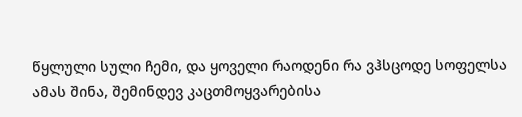წყლული სული ჩემი, და ყოველი რაოდენი რა ვჰსცოდე სოფელსა ამას შინა, შემინდევ კაცთმოყვარებისა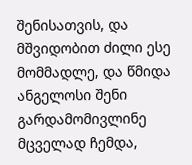შენისათვის, და მშვიდობით ძილი ესე მომმადლე, და წმიდა ანგელოსი შენი გარდამომივლინე მცველად ჩემდა,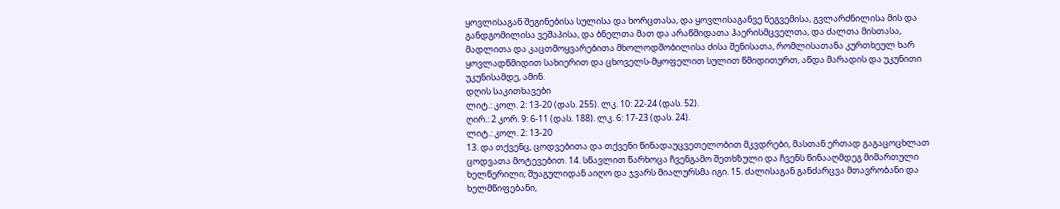ყოვლისაგან შეგინებისა სულისა და ხორცთასა, და ყოვლისაგანვე ნეგვემისა, გვლარძნილისა მის და განდგომილისა ვეშაპისა, და ბნელთა მათ და არაწმიდათა ჰაერისმცველთა, და ძალთა მისთასა, მადლითა და კაცთმოყვარებითა მხოლოდშობილისა ძისა შენისათა, რომლისათანა კურთხეულ ხარ ყოვლადწმიდით სახიერით და ცხოველს-მყოფელით სულით წმიდითურთ, აწდა მარადის და უკუნითი უკუნისამდე, ამინ.
დღის საკითხავები
ლიტ.: კოლ. 2: 13-20 (დას. 255). ლკ. 10: 22-24 (დას. 52).
ღირ.: 2 კორ. 9: 6-11 (დას. 188). ლკ. 6: 17-23 (დას. 24).
ლიტ.: კოლ. 2: 13-20
13. და თქვენც, ცოდვებითა და თქვენი წინადაუცვეთელობით მკვდრები, მასთან ერთად გაგაცოცხლათ ცოდვათა მოტევებით. 14. სწავლით წარხოცა ჩვენგამო შეთხზული და ჩვენს წინააღმდეგ მიმართული ხელწერილი; შუაგულიდან აიღო და ჯვარს მიალურსმა იგი. 15. ძალისაგან განძარცვა მთავრობანი და ხელმწიფებანი,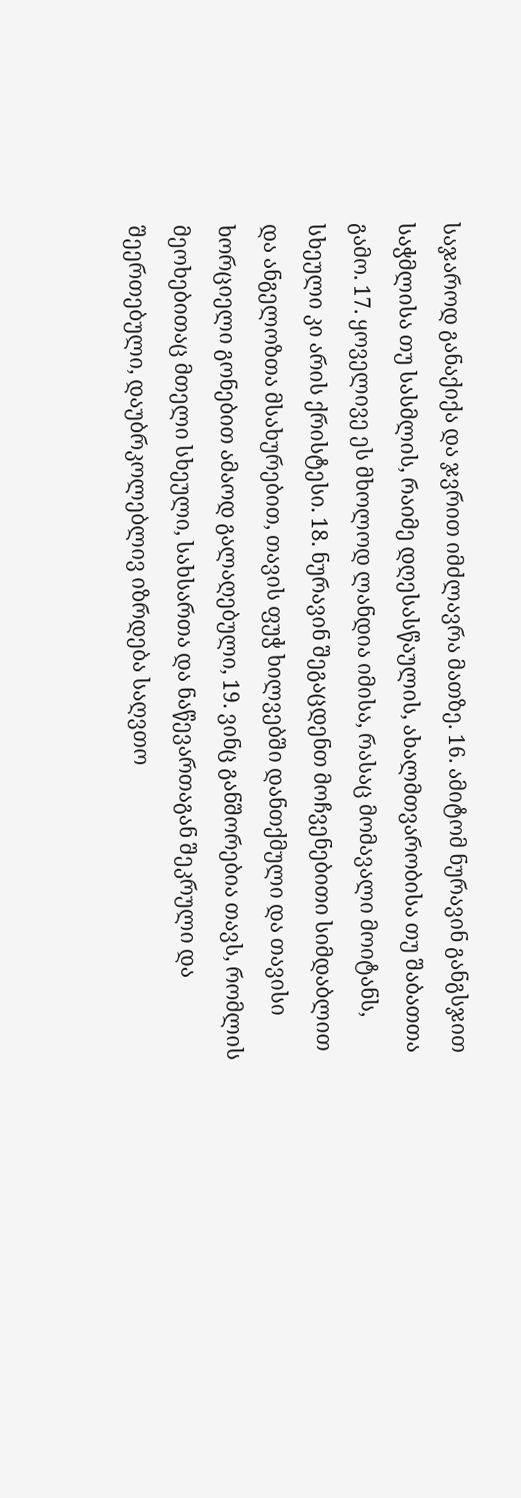საჯაროდ განაქიქა და ჯვრით იმძლავრა მათზე. 16. ამიტომ ნურავინ განგსჯით საჭმლისა თუ სასმლის, რაიმე დღესასწაულის, ახალმთვარობისა თუ შაბათთა გამო. 17. ყოველივე ეს მხოლოდ ლანდია იმისა, რასაც მომავალი მოიტანს, სხეული კი არის ქრისტესი. 18. ნურავინ შეგაცდენთ მოჩვენებითი სიმდაბლით და ანგელოზთა მსახურებით, თავის ფუჭ ხილვებში დანთქმული და თავისი ხორციელი გონებით ამაოდ გალაღებული, 19. ვინც განშორებია თავს, რომლის მეოხებითაც მთელი სხეული, სახსართა და ნაწევართაგან შეკრული და შეერთებული, დაუბრკოლებლივ იზრდება საღვთო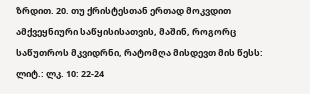ზრდით. 20. თუ ქრისტესთან ერთად მოკვდით ამქვეყნიური საწყისისათვის, მაშინ, როგორც საწუთროს მკვიდრნი, რატომღა მისდევთ მის წესს:
ლიტ.: ლკ. 10: 22-24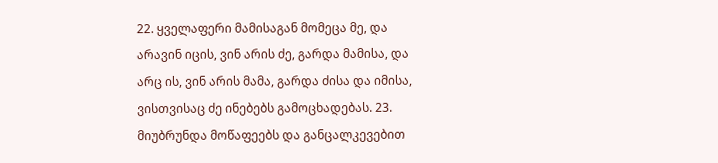22. ყველაფერი მამისაგან მომეცა მე, და არავინ იცის, ვინ არის ძე, გარდა მამისა, და არც ის, ვინ არის მამა, გარდა ძისა და იმისა, ვისთვისაც ძე ინებებს გამოცხადებას. 23. მიუბრუნდა მოწაფეებს და განცალკევებით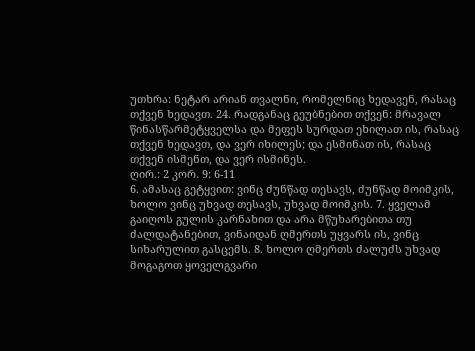უთხრა: ნეტარ არიან თვალნი, რომელნიც ხედავენ, რასაც თქვენ ხედავთ. 24. რადგანაც გეუბნებით თქვენ: მრავალ წინასწარმეტყველსა და მეფეს სურდათ ეხილათ ის, რასაც თქვენ ხედავთ, და ვერ იხილეს; და ესმინათ ის, რასაც თქვენ ისმენთ, და ვერ ისმინეს.
ღირ.: 2 კორ. 9: 6-11
6. ამასაც გეტყვით: ვინც ძუნწად თესავს, ძუნწად მოიმკის, ხოლო ვინც უხვად თესავს, უხვად მოიმკის. 7. ყველამ გაიღოს გულის კარნახით და არა მწუხარებითა თუ ძალდატანებით, ვინაიდან ღმერთს უყვარს ის, ვინც სიხარულით გასცემს. 8. ხოლო ღმერთს ძალუძს უხვად მოგაგოთ ყოველგვარი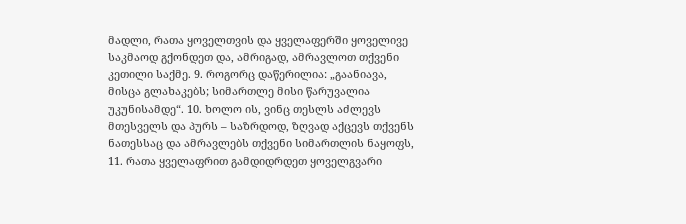მადლი, რათა ყოველთვის და ყველაფერში ყოველივე საკმაოდ გქონდეთ და, ამრიგად, ამრავლოთ თქვენი კეთილი საქმე. 9. როგორც დაწერილია: „გაანიავა, მისცა გლახაკებს; სიმართლე მისი წარუვალია უკუნისამდე“. 10. ხოლო ის, ვინც თესლს აძლევს მთესველს და პურს – საზრდოდ, ზღვად აქცევს თქვენს ნათესსაც და ამრავლებს თქვენი სიმართლის ნაყოფს, 11. რათა ყველაფრით გამდიდრდეთ ყოველგვარი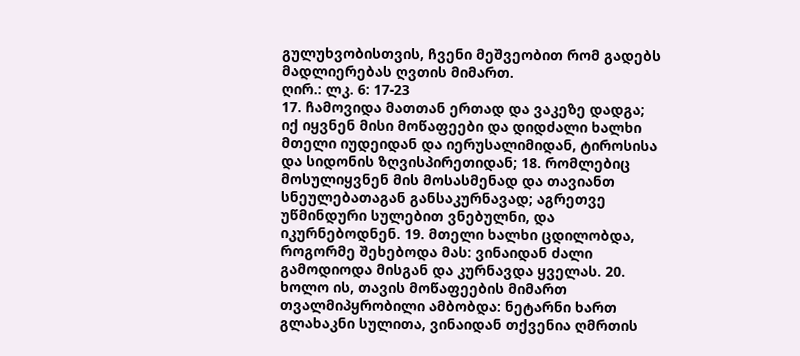გულუხვობისთვის, ჩვენი მეშვეობით რომ გადებს მადლიერებას ღვთის მიმართ.
ღირ.: ლკ. 6: 17-23
17. ჩამოვიდა მათთან ერთად და ვაკეზე დადგა; იქ იყვნენ მისი მოწაფეები და დიდძალი ხალხი მთელი იუდეიდან და იერუსალიმიდან, ტიროსისა და სიდონის ზღვისპირეთიდან; 18. რომლებიც მოსულიყვნენ მის მოსასმენად და თავიანთ სნეულებათაგან განსაკურნავად; აგრეთვე უწმინდური სულებით ვნებულნი, და იკურნებოდნენ. 19. მთელი ხალხი ცდილობდა, როგორმე შეხებოდა მას: ვინაიდან ძალი გამოდიოდა მისგან და კურნავდა ყველას. 20. ხოლო ის, თავის მოწაფეების მიმართ თვალმიპყრობილი ამბობდა: ნეტარნი ხართ გლახაკნი სულითა, ვინაიდან თქვენია ღმრთის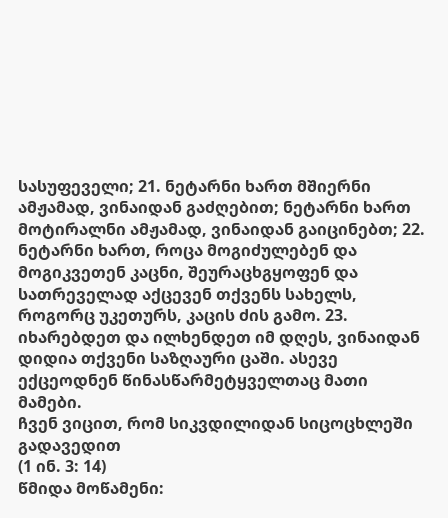სასუფეველი; 21. ნეტარნი ხართ მშიერნი ამჟამად, ვინაიდან გაძღებით; ნეტარნი ხართ მოტირალნი ამჟამად, ვინაიდან გაიცინებთ; 22. ნეტარნი ხართ, როცა მოგიძულებენ და მოგიკვეთენ კაცნი, შეურაცხგყოფენ და სათრეველად აქცევენ თქვენს სახელს, როგორც უკეთურს, კაცის ძის გამო. 23. იხარებდეთ და ილხენდეთ იმ დღეს, ვინაიდან დიდია თქვენი საზღაური ცაში. ასევე ექცეოდნენ წინასწარმეტყველთაც მათი მამები.
ჩვენ ვიცით, რომ სიკვდილიდან სიცოცხლეში გადავედით
(1 ინ. 3: 14)
წმიდა მოწამენი: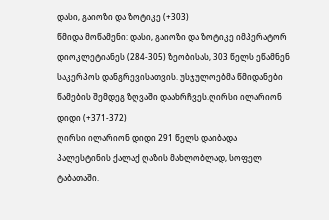დასი, გაიოზი და ზოტიკე (+303)
წმიდა მოწამენი: დასი, გაიოზი და ზოტიკე იმპერატორ დიოკლეტიანეს (284-305) ზეობისას, 303 წელს ეწამნენ საკერპოს დანგრევისათვის. უსჯულოებმა წმიდანები წამების შემდეგ ზღვაში დაახრჩვეს.ღირსი ილარიონ დიდი (+371-372)
ღირსი ილარიონ დიდი 291 წელს დაიბადა პალესტინის ქალაქ ღაზის მახლობლად, სოფელ ტაბათაში.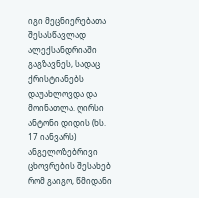იგი მეცნიერებათა შესასწავლად ალექსანდრიაში გაგზავნეს, სადაც ქრისტიანებს დაუახლოვდა და მოინათლა. ღირსი ანტონი დიდის (ხს. 17 იანვარს) ანგელოზებრივი ცხოვრების შესახებ რომ გაიგო, წმიდანი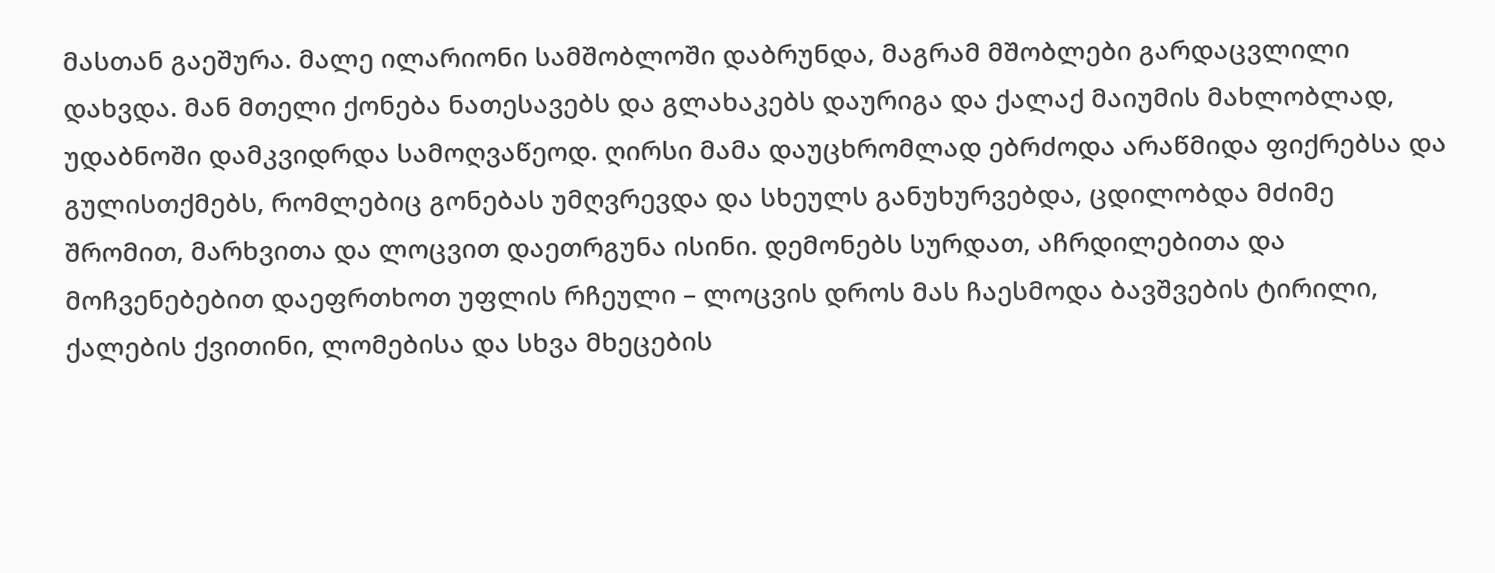მასთან გაეშურა. მალე ილარიონი სამშობლოში დაბრუნდა, მაგრამ მშობლები გარდაცვლილი დახვდა. მან მთელი ქონება ნათესავებს და გლახაკებს დაურიგა და ქალაქ მაიუმის მახლობლად, უდაბნოში დამკვიდრდა სამოღვაწეოდ. ღირსი მამა დაუცხრომლად ებრძოდა არაწმიდა ფიქრებსა და გულისთქმებს, რომლებიც გონებას უმღვრევდა და სხეულს განუხურვებდა, ცდილობდა მძიმე შრომით, მარხვითა და ლოცვით დაეთრგუნა ისინი. დემონებს სურდათ, აჩრდილებითა და მოჩვენებებით დაეფრთხოთ უფლის რჩეული – ლოცვის დროს მას ჩაესმოდა ბავშვების ტირილი, ქალების ქვითინი, ლომებისა და სხვა მხეცების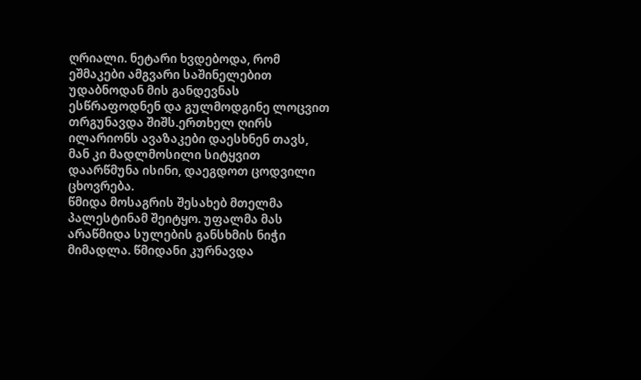ღრიალი. ნეტარი ხვდებოდა, რომ ეშმაკები ამგვარი საშინელებით უდაბნოდან მის განდევნას ესწრაფოდნენ და გულმოდგინე ლოცვით თრგუნავდა შიშს.ერთხელ ღირს ილარიონს ავაზაკები დაესხნენ თავს, მან კი მადლმოსილი სიტყვით დაარწმუნა ისინი, დაეგდოთ ცოდვილი ცხოვრება.
წმიდა მოსაგრის შესახებ მთელმა პალესტინამ შეიტყო. უფალმა მას არაწმიდა სულების განსხმის ნიჭი მიმადლა. წმიდანი კურნავდა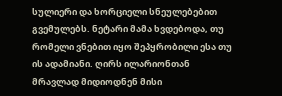სულიერი და ხორციელი სნეულებებით გვემულებს. ნეტარი მამა ხვდებოდა, თუ რომელი ვნებით იყო შეპყრობილი ესა თუ ის ადამიანი. ღირს ილარიონთან მრავლად მიდიოდნენ მისი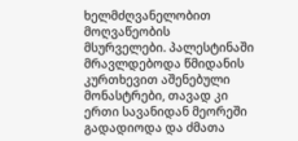ხელმძღვანელობით მოღვაწეობის მსურველები. პალესტინაში მრავლდებოდა წმიდანის კურთხევით აშენებული მონასტრები, თავად კი ერთი სავანიდან მეორეში გადადიოდა და ძმათა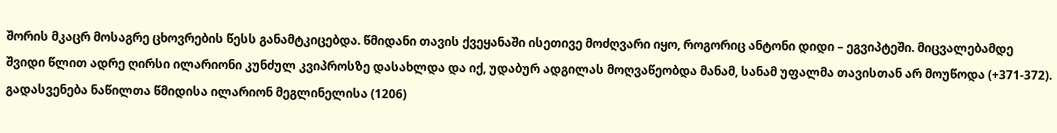შორის მკაცრ მოსაგრე ცხოვრების წესს განამტკიცებდა. წმიდანი თავის ქვეყანაში ისეთივე მოძღვარი იყო, როგორიც ანტონი დიდი – ეგვიპტეში. მიცვალებამდე შვიდი წლით ადრე ღირსი ილარიონი კუნძულ კვიპროსზე დასახლდა და იქ, უდაბურ ადგილას მოღვაწეობდა მანამ, სანამ უფალმა თავისთან არ მოუწოდა (+371-372).
გადასვენება ნაწილთა წმიდისა ილარიონ მეგლინელისა (1206)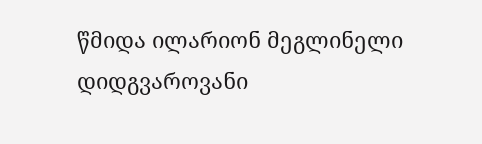წმიდა ილარიონ მეგლინელი დიდგვაროვანი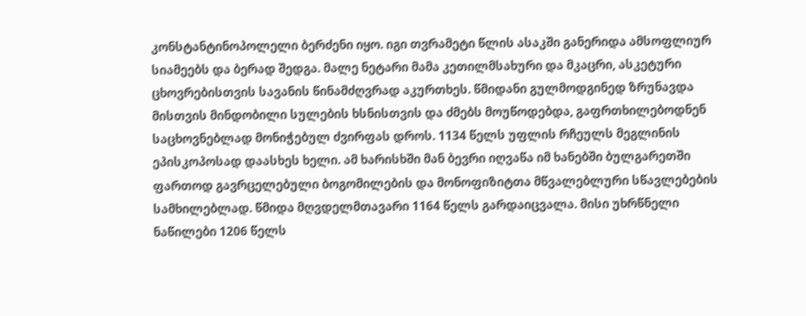კონსტანტინოპოლელი ბერძენი იყო. იგი თვრამეტი წლის ასაკში განერიდა ამსოფლიურ სიამეებს და ბერად შედგა. მალე ნეტარი მამა კეთილმსახური და მკაცრი, ასკეტური ცხოვრებისთვის სავანის წინამძღვრად აკურთხეს. წმიდანი გულმოდგინედ ზრუნავდა მისთვის მინდობილი სულების ხსნისთვის და ძმებს მოუწოდებდა, გაფრთხილებოდნენ საცხოვნებლად მონიჭებულ ძვირფას დროს. 1134 წელს უფლის რჩეულს მეგლინის ეპისკოპოსად დაასხეს ხელი. ამ ხარისხში მან ბევრი იღვაწა იმ ხანებში ბულგარეთში ფართოდ გავრცელებული ბოგომილების და მონოფიზიტთა მწვალებლური სწავლებების სამხილებლად. წმიდა მღვდელმთავარი 1164 წელს გარდაიცვალა. მისი უხრწნელი ნაწილები 1206 წელს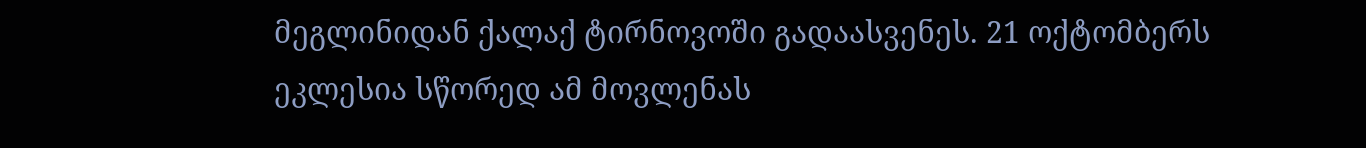მეგლინიდან ქალაქ ტირნოვოში გადაასვენეს. 21 ოქტომბერს ეკლესია სწორედ ამ მოვლენას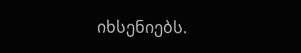იხსენიებს.